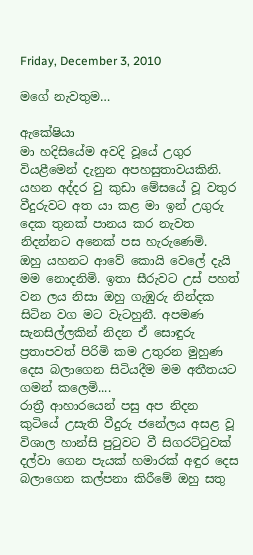Friday, December 3, 2010

මගේ නැවතුම…

ඇකේෂියා
මා හදිසියේම අවදි වූයේ උගුර වියළීමෙන් දැනුන අපහසුතාවයකිනි. යහන අද්දර වු කුඩා මේසයේ වූ වතුර වීදුරුවට අත යා කළ මා ඉන් උගුරු දෙක තුනක් පානය කර නැවත නිදන්නට අනෙක් පස හැරුණෙමි.
ඔහු යහනට ආවේ කොයි වෙලේ දැයි මම නොදනිමි. ඉතා සීරුවට උස් පහත් වන ලය නිසා ඔහු ගැඹුරු නින්දක සිටින වග මට වැටහුනී. අපමණ සැනසිල්ලකින් නිදන ඒ සොඳුරු ප්‍රතාපවත් පිරිමි කම උතුරන මුහුණ දෙස බලාගෙන සිටියදීම මම අතීතයට ගමන් කලෙමි....
රාත්‍රී ආහාරයෙන් පසු අප නිදන කුටියේ උසැති වීදුරු ජනේලය අසළ වූ විශාල හාන්සි පුටුවට වී සිගරට්ටුවක් දල්වා ගෙන පැයක් හමාරක් අඳුර දෙස බලාගෙන කල්පනා කිරීමේ ඔහු සතු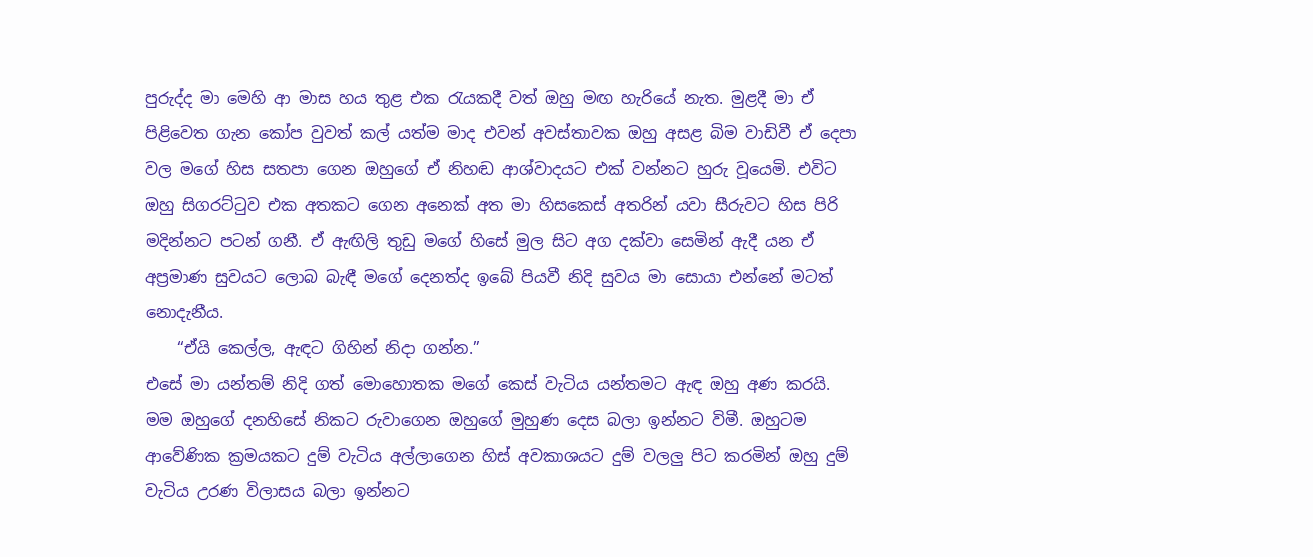පුරුද්ද මා මෙහි ආ මාස හය තුළ එක රැයකදී වත් ඔහු මඟ හැරියේ නැත. මුළදී මා ඒ පිළිවෙත ගැන කෝප වුවත් කල් යත්ම මාද එවන් අවස්තාවක ඔහු අසළ බිම වාඩිවී ඒ දෙපා වල මගේ හිස සතපා ගෙන ඔහුගේ ඒ නිහඬ ආශ්වාදයට එක් වන්නට හුරු වූයෙමි. එවිට ඔහු සිගරට්ටුව එක අතකට ගෙන අනෙක් අත මා හිසකෙස් අතරින් යවා සීරුවට හිස පිරි මදින්නට පටන් ගනී. ඒ ඇඟිලි තුඩු මගේ හිසේ මුල සිට අග දක්වා සෙමින් ඇදී යන ඒ අප්‍රමාණ සුවයට ලොබ බැඳී මගේ දෙනත්ද ඉබේ පියවී නිදි සුවය මා සොයා එන්නේ මටත් නොදැනීය.
    “ඒයි කෙල්ල, ඇඳට ගිහින් නිදා ගන්න.”
එසේ මා යන්තම් නිදි ගත් මොහොතක මගේ කෙස් වැටිය යන්තමට ඇඳ ඔහු අණ කරයි. මම ඔහුගේ දනහිසේ නිකට රුවාගෙන ඔහුගේ මුහුණ දෙස බලා ඉන්නට විමී. ඔහුටම ආවේණික ක්‍රමයකට දුම් වැටිය අල්ලාගෙන හිස් අවකාශයට දුම් වලලු පිට කරමින් ඔහු දුම් වැටිය උරණ විලාසය බලා ඉන්නට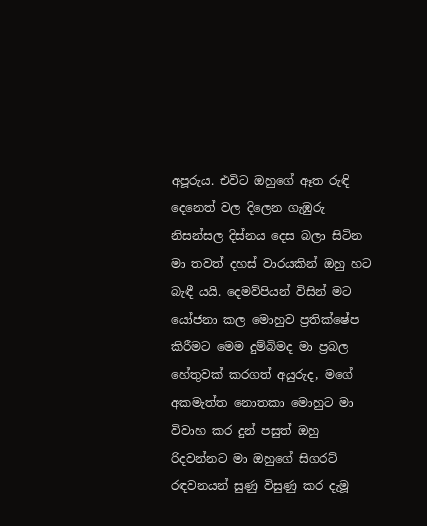අපූරුය. එවිට ඔහුගේ ඈත රුඳි දෙනෙත් වල දිලෙන ගැඹුරු නිසන්සල දිස්නය දෙස බලා සිටින මා තවත් දහස් වාරයකින් ඔහු හට බැඳී යයි. දෙමව්පියන් විසින් මට යෝජනා කල මොහුව ප්‍රතික්ෂේප කිරීමට මෙම දුම්බිමද මා ප්‍රබල හේතුවක් කරගත් අයුරුද, මගේ අකමැත්ත නොතකා මොහුට මා විවාහ කර දුන් පසුත් ඔහු රිදවන්නට මා ඔහුගේ සිගරට් රඳවනයන් සුණු විසුණු කර දැමූ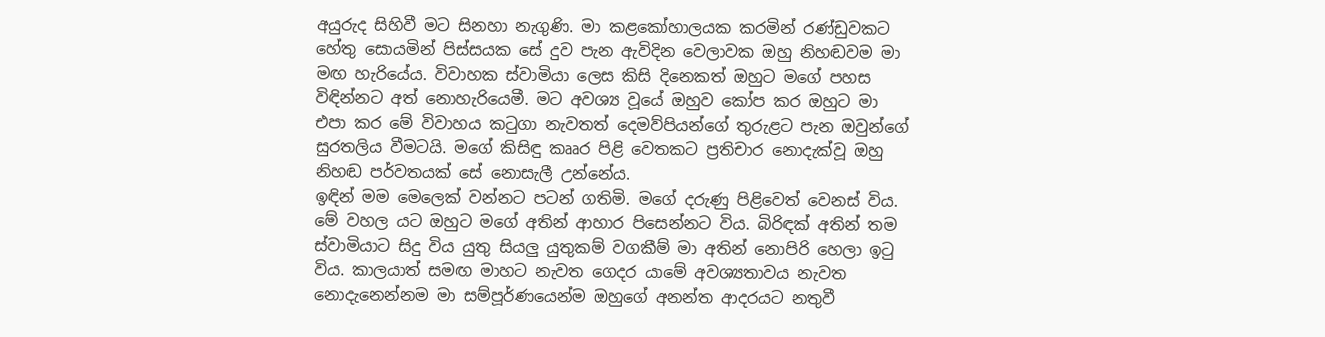අයුරුද සිහිවී මට සිනහා නැගුණි. මා කළකෝහාලයක කරමින් රණ්ඩුවකට හේතු සොයමින් පිස්සයක සේ දුව පැන ඇවිදින ‍වෙලාවක ඔහු නිහඬවම මා මඟ හැරියේය. විවාහක ස්වාමියා ලෙස කිසි දිනෙකත් ඔහුට මගේ පහස විඳින්නට අත් නොහැරියෙමී. මට අවශ්‍ය වූයේ ඔහුව කෝප කර ඔහුට මා එපා කර මේ විවාහය කටුගා නැවතත් දෙමව්පියන්ගේ තුරුළට පැන ඔවුන්ගේ සුරතලිය වීමටයි. මගේ කිසිඳු කෲර පිළි වෙතකට ප්‍රතිචාර නොදැක්වූ ඔහු නිහඬ පර්වතයක් සේ නොසැලී උන්නේය.
ඉඳින් මම මෙලෙක් වන්නට පටන් ගතිමි. මගේ දරුණු පිළිවෙත් වෙනස් විය. මේ වහල යට ඔහුට මගේ අතින් ආහාර පිසෙන්නට විය. බිරිඳක් අතින් තම ස්වාමියාට සිදු විය යුතු සියලු යුතුකම් වගකීම් මා අතින් නොපිරි හෙලා ඉටු විය. කාලයාත් සමඟ මාහට නැවත ගෙදර යාමේ අවශ්‍යතාවය නැවත නොදැනෙන්නම මා සම්පූර්ණයෙන්ම ඔහුගේ අනන්ත ආදරයට නතුවී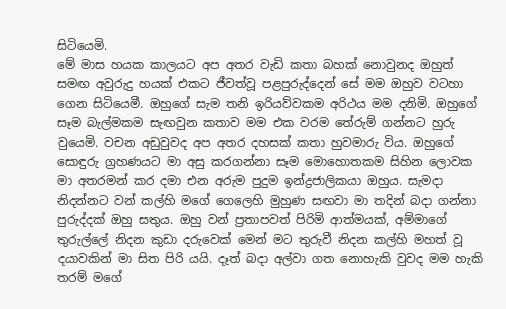සිටියෙමි.
මේ මාස හයක කාලයට අප අතර වැඩි කතා බහක් නොවුනද ඔහුත් සමඟ අවුරුදු හයක් එකට ජීවත්වූ පළපුරුද්දෙන් සේ මම ඔහුව වටහා ගෙන සිටියෙමී. ඔහුගේ සැම තනි ඉරියව්වකම අරිථය මම දනිමි. ඔහුගේ සෑම බැල්මකම සැඟවුන කතාව මම එක වරම තේරුම් ගන්නට හුරු වුයෙමි. වචන අඩුවුවද අප අතර දහසක් කතා හුවමාරු විය. ඔහුගේ සොඳුරු ග්‍රහණයට මා අසු කරගන්නා සෑම මොහොතකම සිහින ලොවක මා අතරමන් කර දමා එන අරුම පුදුම ඉන්ද්‍රජාලිකයා ඔහුය. සැමදා නිදන්නට වන් කල්හි මගේ ගෙලෙහි මුහුණ සඟවා මා තදින් බදා ගන්නා පුරුද්දක් ඔහු සතුය. ඔහු වන් ප්‍රතාපවත් පිරිමි ආත්මයක්, අම්මාගේ තුරුල්ලේ නිදන කුඩා දරුවෙක් මෙන් මට තුරුවී නිදන කල්හි මහත් වූ දයාවකින් මා සිත පිරි යයි. දෑත් බදා අල්වා ගත නොහැකි වුවද මම හැකි තරම් මගේ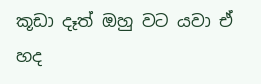කූඩා දෑත් ඔහු වට යවා ඒ හද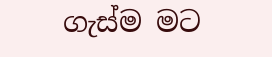ගැස්ම මට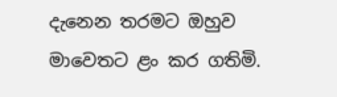දැනෙන තරමට ඔහුව මාවෙතට ළං කර ගතිමි.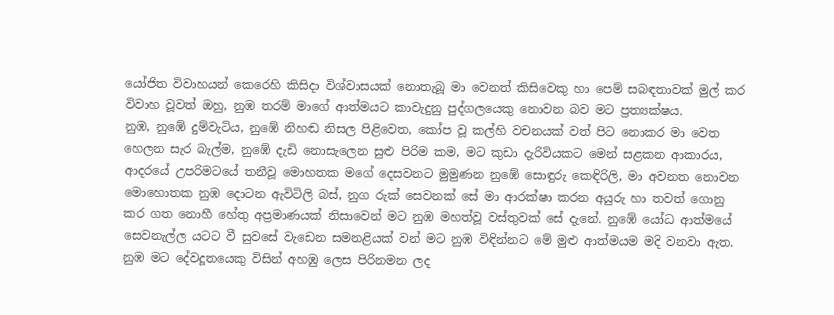යෝජිත විවාහයන් කෙරෙහි කිසිදා විශ්වාසයක් නොතැබූ මා වෙනත් කිසිවෙකු හා පෙම් සබඳතාවක් මුල් කර විවාහ වූවත් ඔහු, නුඹ තරම් මාගේ ආත්මයට කාවැදුනු පුද්ගලයෙකු නොවන බව මට ප්‍රත්‍යක්ෂය.
නුඹ, නුඹේ දුම්වැටිය, නුඹේ නිහඬ නිසල පිළිවෙත, කෝප වූ කල්හි වචනයක් වත් පිට නොකර මා වෙත හෙලන සැර බැල්ම, නුඹේ දැඩි නොසැලෙන සුළු පිරිම කම, මට කුඩා දැරිවියකට මෙන් සළකන ආකාරය, ආදරයේ උපරිමටයේ තනීවූ මොහතක මගේ දෙසවනට මුමුණන නුඹේ සොඳුරු කෙඳිරිලි, මා අවනත නොවන මොහොතක නුඹ දොටන ඇවිටිලි බස්, නුග රුක් සෙවනක් සේ මා ආරක්ෂා කරන අයුරු හා තවත් ගොනු කර ගත නොහී හේතු අප්‍රමාණයක් නිසාවෙන් මට නුඹ මහත්වූ වස්තුවක් සේ දැනේ. නුඹේ යෝධ ආත්මයේ සෙවනැල්ල යටට වී සුවසේ වැඩෙන සමනළියක් වන් මට නුඹ විඳින්නට මේ මුළු ආත්මයම මදි වනවා ඇත. නුඹ මට දේවදූතයෙකු විසින් අහඹු ලෙස පිරිනමන ලද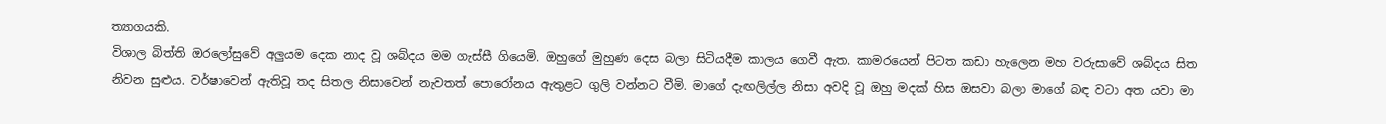ත්‍යාගයකි.
විශාල බිත්ති ඔරලෝසුවේ අලුයම දෙක නාද වූ ශබ්දය මම ගැස්සී ගියෙමි. ඔහුගේ මුහුණ දෙස බලා සිටියදීම කාලය ගෙවී ඇත. කාමරයෙන් පිටත කඩා හැලෙන මහ වරුසාවේ ශබ්දය සිත නිවන සුළුය. වර්ෂාවෙන් ඇතිවූ තද සිතල නිසාවෙන් නැවතත් පොරෝනය ඇතුළට ගුලි වන්නට වීමි. මාගේ දැඟලිල්ල නිසා අවදි වූ ඔහු මදක් හිස ඔසවා බලා මාගේ බඳ වටා අත යවා මා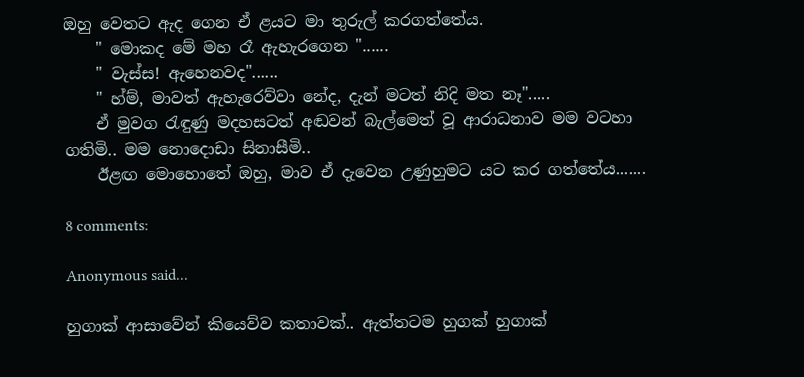ඔහු වෙතට ඇද ගෙන ඒ ළයට මා තුරුල් කරගත්තේය.
    " මොකද මේ මහ රෑ ඇහැරගෙන "......
    " වැස්ස! ඇහෙනවද"......
    " හ්ම්, මාවත් ඇහැරෙව්වා නේද, දැන් මටත් නිදි මත නෑ".....
    ඒ මුවග රැඳුණු මදහසටත් අඬවන් බැල්මෙත් වූ ආරාධනාව මම වටහා ගතිමි.. මම නොදොඩා සිනාසීමි..
    ඊළඟ මොහොතේ ඔහු, මාව ඒ දැවෙන උණුහුමට යට කර ගත්තේය.......

8 comments:

Anonymous said...

හුගාක් ආසාවේන් කියෙව්ව කතාවක්.. ඇත්තටම හුගක් හුගාක්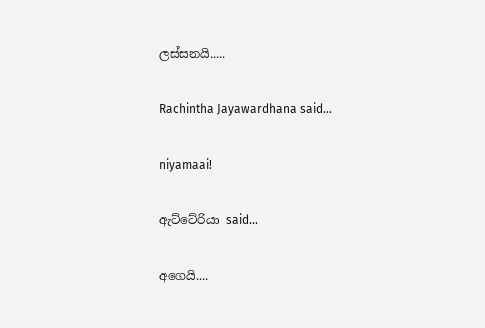ලස්සනයි.....

Rachintha Jayawardhana said...

niyamaai!

ඇට්ටේරියා said...

අගෙයි....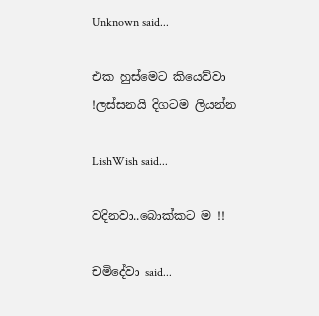Unknown said...

එක හුස්මෙට කියෙව්වා !ලස්සනයි දිගටම ලියන්න

LishWish said...

වදිනවා..බොක්කට ම !!

චමිදේවා said...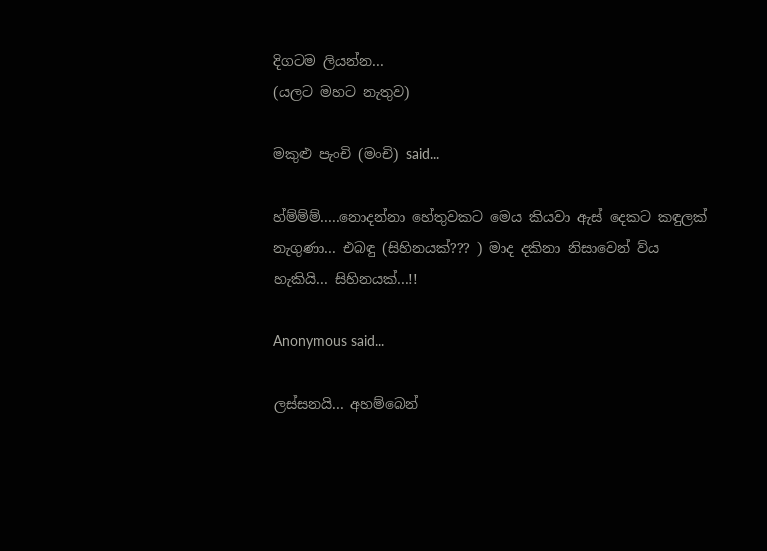දිගටම ලියන්න...
(යලට මහට නැතුව)

මකුළු පැංචි (මංචි) said...

හ්ම්ම්ම්.....නොදන්නා හේතුවකට මෙය කියවා ඇස් දෙකට කඳුලක් නැගුණා... එබඳු (සිහිනයක්??? ) මාද දකිනා නිසාවෙන් ව්ය හැකියි... සිහිනයක්...!!

Anonymous said...

ලස්සනයි... අහම්බෙන්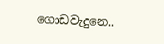ගොඩවැදුනෙ..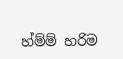හ්ම්ම් හරිම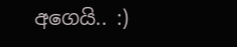අගෙයි.. :)